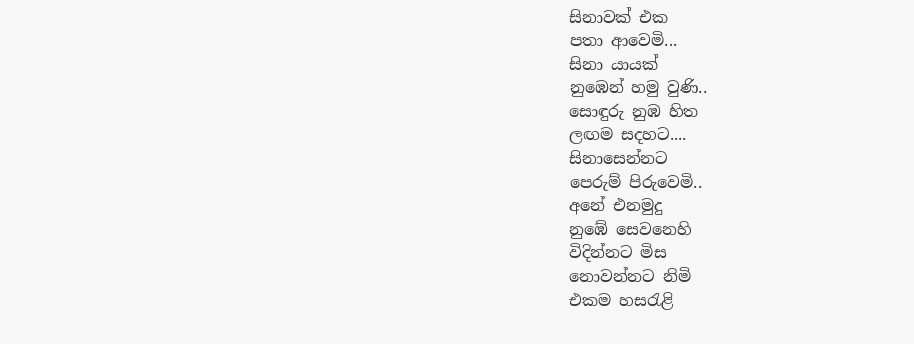සිනාවක් එක
පතා ආවෙමි...
සිනා යායක්
නුඹෙන් හමු වුණි..
සොඳුරු නුඹ හිත
ලඟම සදහට....
සිනාසෙන්නට
පෙරුම් පිරුවෙමි..
අනේ එනමුදු
නුඹේ සෙවනෙහි
විදින්නට මිස
නොවන්නට නිමි
එකම හසරැළි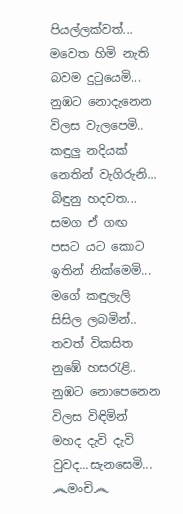පියල්ලක්වත්...
මවෙත හිමි නැති
බවම දුටුයෙමි...
නුඹට නොදැනෙන
විලස වැලපෙමි..
කඳුලු නදියක්
නෙතින් වැගිරුනි...
බිඳුනු හදවත...
සමග ඒ ගඟ
පසට යට කොට
ඉතින් නික්මෙමි...
මගේ කඳුලැලි
සිසිල ලබමින්..
තවත් විකසිත
නුඹේ හසරැළි..
නුඹට නොපෙනෙන
විලස විඳිමින්
මහද දැවි දැවි
වුවද...සැනසෙමි...
෴මංචි෴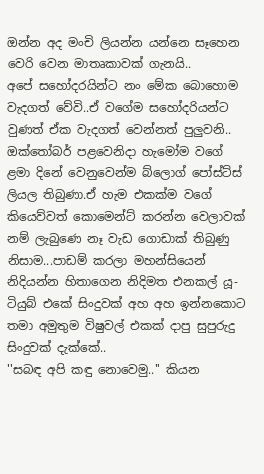ඔන්න අද මංචි ලියන්න යන්නෙ සෑහෙන වෙරි වෙන මාතෘකාවක් ගැනයි..
අපේ සහෝදරයින්ට නං මේක බොහොම වැදගත් වේවි..ඒ වගේම සහෝදරියන්ට වුණත් ඒක වැදගත් වෙන්නත් පුලුවනි..
ඔක්තෝබර් පළවෙනිදා හැමෝම වගේ ළමා දිනේ වෙනුවෙන්ම බ්ලොග් පෝස්ට්ස් ලියල තිබුණා.ඒ හැම එකක්ම වගේ කියෙව්වත් කොමෙන්ට් කරන්න වෙලාවක් නම් ලැබුණෙ නෑ වැඩ ගොඩාක් තිබුණු නිසාම...පාඩම් කරලා මහන්සියෙන් නිදියන්න හිතාගෙන නිදිමත එනකල් යූ-ටියුබ් එකේ සිංදුවක් අහ අහ ඉන්නකොට තමා අමුතුම විෂුවල් එකක් දාපු සුපුරුදු සිංදුවක් දැක්කේ..
''සබඳ අපි කඳු නොවෙමු..'' කියන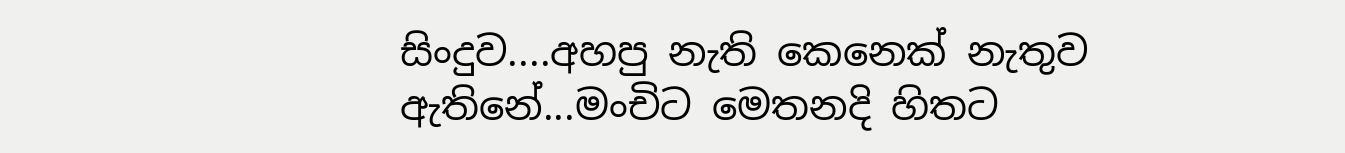සිංදුව....අහපු නැති කෙනෙක් නැතුව ඇතිනේ...මංචිට මෙතනදි හිතට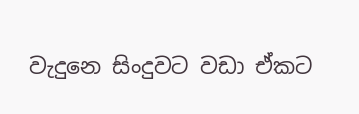වැදුනෙ සිංදුවට වඩා ඒකට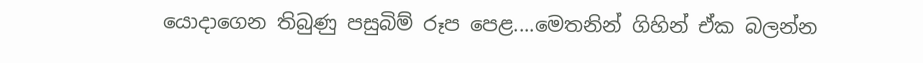යොදාගෙන තිබුණු පසුබිම් රූප පෙළ....මෙතනින් ගිහින් ඒක බලන්න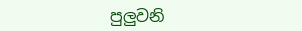පුලුවනි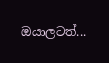ඔයාලටත්...